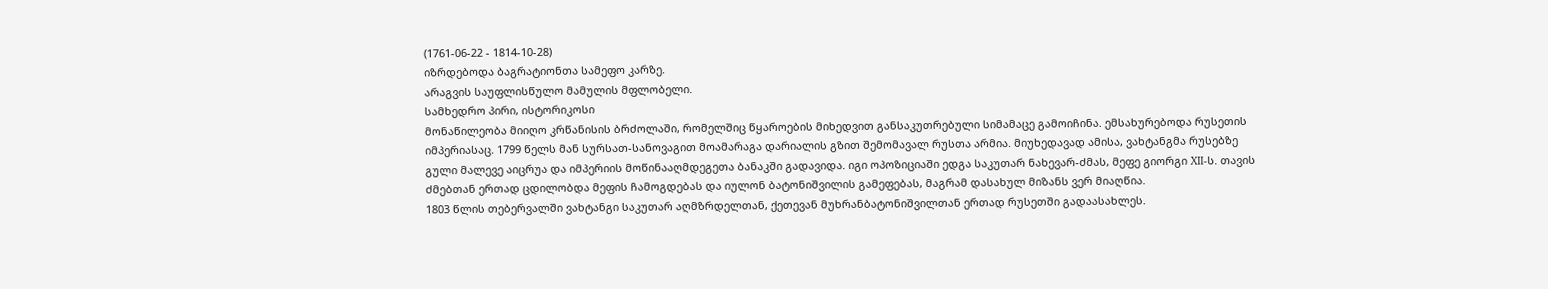(1761-06-22 - 1814-10-28)
იზრდებოდა ბაგრატიონთა სამეფო კარზე.
არაგვის საუფლისწულო მამულის მფლობელი.
სამხედრო პირი, ისტორიკოსი
მონაწილეობა მიიღო კრწანისის ბრძოლაში, რომელშიც წყაროების მიხედვით განსაკუთრებული სიმამაცე გამოიჩინა. ემსახურებოდა რუსეთის იმპერიასაც. 1799 წელს მან სურსათ-სანოვაგით მოამარაგა დარიალის გზით შემომავალ რუსთა არმია. მიუხედავად ამისა, ვახტანგმა რუსებზე გული მალევე აიცრუა და იმპერიის მოწინააღმდეგეთა ბანაკში გადავიდა. იგი ოპოზიციაში ედგა საკუთარ ნახევარ-ძმას, მეფე გიორგი XII-ს. თავის ძმებთან ერთად ცდილობდა მეფის ჩამოგდებას და იულონ ბატონიშვილის გამეფებას, მაგრამ დასახულ მიზანს ვერ მიაღწია.
1803 წლის თებერვალში ვახტანგი საკუთარ აღმზრდელთან, ქეთევან მუხრანბატონიშვილთან ერთად რუსეთში გადაასახლეს.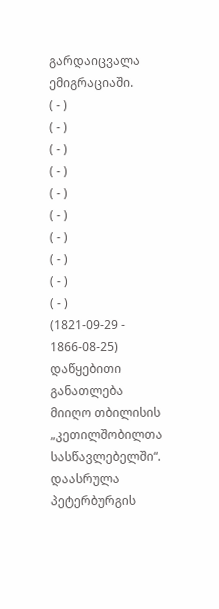გარდაიცვალა ემიგრაციაში.
( - )
( - )
( - )
( - )
( - )
( - )
( - )
( - )
( - )
( - )
(1821-09-29 - 1866-08-25)
დაწყებითი განათლება მიიღო თბილისის „კეთილშობილთა სასწავლებელში“. დაასრულა პეტერბურგის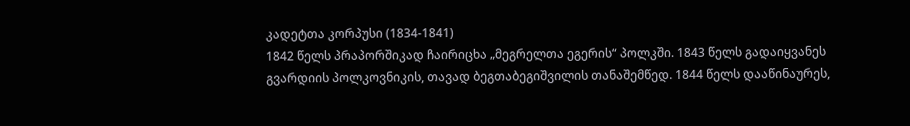კადეტთა კორპუსი (1834-1841)
1842 წელს პრაპორშიკად ჩაირიცხა „მეგრელთა ეგერის“ პოლკში. 1843 წელს გადაიყვანეს გვარდიის პოლკოვნიკის, თავად ბეგთაბეგიშვილის თანაშემწედ. 1844 წელს დააწინაურეს,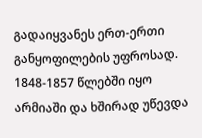გადაიყვანეს ერთ-ერთი განყოფილების უფროსად. 1848-1857 წლებში იყო არმიაში და ხშირად უწევდა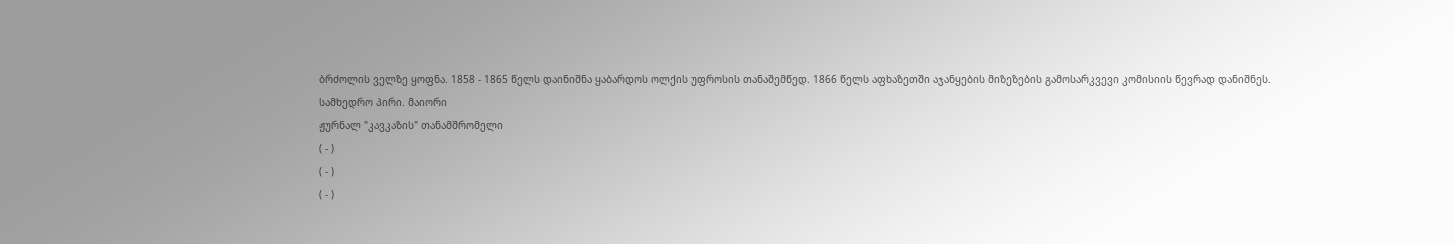ბრძოლის ველზე ყოფნა. 1858 - 1865 წელს დაინიშნა ყაბარდოს ოლქის უფროსის თანაშემწედ. 1866 წელს აფხაზეთში აჯანყების მიზეზების გამოსარკვევი კომისიის წევრად დანიშნეს.
სამხედრო პირი. მაიორი
ჟურნალ "კავკაზის" თანამშრომელი
( - )
( - )
( - )